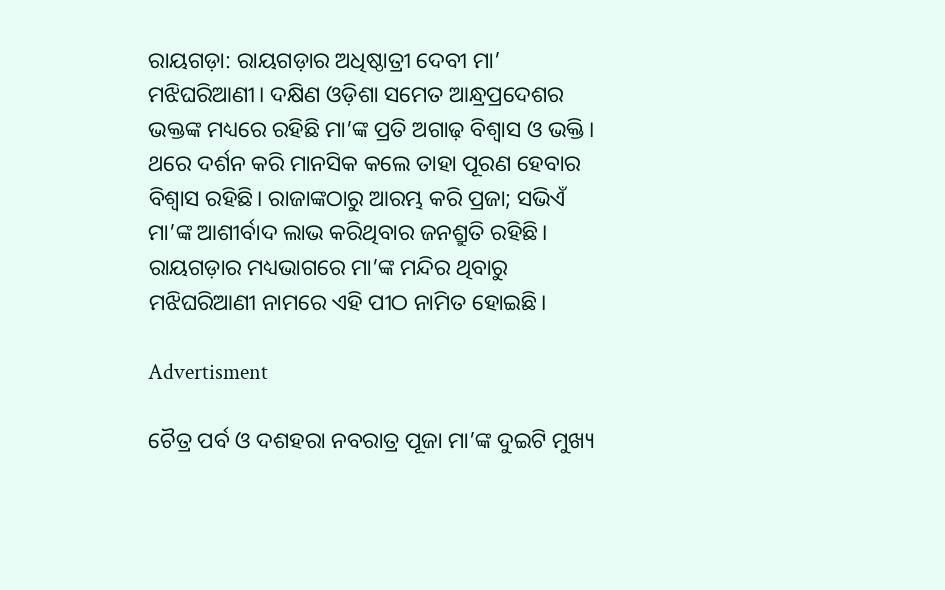ରାୟଗଡ଼ା: ରାୟଗଡ଼ାର ଅଧିଷ୍ଠାତ୍ରୀ ଦେବୀ ମା’ ମଝିଘରିଆଣୀ। ଦକ୍ଷିଣ ଓଡ଼ିଶା ସମେତ ଆନ୍ଧ୍ରପ୍ରଦେଶର ଭକ୍ତଙ୍କ ମଧ୍ୟରେ ରହିଛି ମା’ଙ୍କ ପ୍ରତି ଅଗାଢ଼ ବିଶ୍ବାସ ଓ ଭକ୍ତି। ଥରେ ଦର୍ଶନ କରି ମାନସିକ କଲେ ତାହା ପୂରଣ ହେବାର ବିଶ୍ବାସ ରହିଛି। ରାଜାଙ୍କଠାରୁ ଆରମ୍ଭ କରି ପ୍ରଜା; ସଭିଏଁ ମା’ଙ୍କ ଆଶୀର୍ବାଦ ଲାଭ କରିଥିବାର ଜନଶ୍ରୁତି ରହିଛି। ରାୟଗଡ଼ାର ମଧ୍ୟଭାଗରେ ମା’ଙ୍କ ମନ୍ଦିର ଥିବାରୁ ମଝିଘରିଆଣୀ ନାମରେ ଏହି ପୀଠ ନାମିତ ହୋଇଛି।

Advertisment

ଚୈତ୍ର ପର୍ବ ଓ ଦଶହରା ନବରାତ୍ର ପୂଜା ମା’ଙ୍କ ଦୁଇଟି ମୁଖ୍ୟ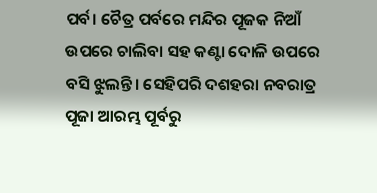ପର୍ବ। ଚୈତ୍ର ପର୍ବରେ ମନ୍ଦିର ପୂଜକ ନିଆଁ ଉପରେ ଚାଲିବା ସହ କଣ୍ଟା ଦୋଳି ଉପରେ ବସି ଝୁଲନ୍ତି। ସେହିପରି ଦଶହରା ନବରାତ୍ର ପୂଜା ଆରମ୍ଭ ପୂର୍ବରୁ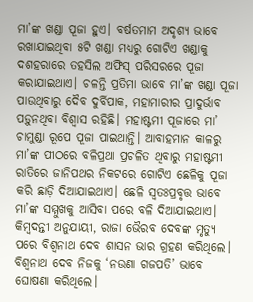ମା’ଙ୍କ ଖଣ୍ଡା ପୂଜା ହୁଏ। ବର୍ଷତମାମ ଅଦୃଶ୍ୟ ଭାବେ ରଖାଯାଇଥିବା ୫ଟି ଖଣ୍ଡା ମଧ୍ୟରୁ ଗୋଟିଏ ଖଣ୍ଡାକୁ ଦଶହରାରେ ତହସିଲ ଅଫିସ୍ ପରିସରରେ ପୂଜା କରାଯାଇଥାଏ। ଚଳନ୍ତି ପ୍ରତିମା ଭାବେ ମା’ଙ୍କ ଖଣ୍ଡା ପୂଜା ପାଉଥିବାରୁ ଦୈବ ଦୁର୍ବିପାକ, ମହାମାରୀର ପ୍ରାଦୁର୍ଭାବ ପଡ଼ୁନଥିବା ବିଶ୍ୱାସ ରହିଛି। ମହାଷ୍ଟମୀ ପୂଜାରେ ମା’ ଚାମୁଣ୍ଡା ରୂପେ ପୂଜା ପାଇଥାନ୍ତି। ଆବାହମାନ କାଳରୁ ମା’ଙ୍କ ପୀଠରେ ବଳିପ୍ରଥା ପ୍ରଚଳିତ ଥିବାରୁ ମହାଷ୍ଟମୀ ରାତିରେ ଜାନିପଥର ନିକଟରେ ଗୋଟିଏ ଛେଳିକୁ ପୂଜା କରି ଛାଡ଼ି ଦିଆଯାଇଥାଏ। ଛେଳି ସ୍ବତଃପ୍ରବୃତ୍ତ ଭାବେ ମା’ଙ୍କ ସମ୍ମୁଖକୁ ଆସିବା ପରେ ବଳି ଦିଆଯାଇଥାଏ।
କିମ୍ବଦନ୍ତୀ ଅନୁଯାୟୀ, ରାଜା ଭୈରବ ଦେବଙ୍କ ମୃତ୍ୟୁ ପରେ ବିଶ୍ୱନାଥ ଦେବ ଶାସନ ଭାର ଗ୍ରହଣ କରିଥିଲେ। ବିଶ୍ୱନାଥ ଦେବ ନିଜକୁ ‘ନଉଣା ଗଜପତି’ ଭାବେ ଘୋଷଣା କରିଥିଲେ।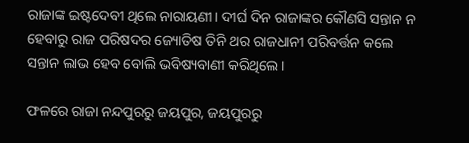ରାଜାଙ୍କ ଇଷ୍ଟଦେବୀ ଥିଲେ ନାରାୟଣୀ। ଦୀର୍ଘ ଦିନ ରାଜାଙ୍କର କୌଣସି ସନ୍ତାନ ନ ହେବାରୁ ରାଜ ପରିଷଦର ଜ୍ୟୋତିଷ ତିନି ଥର ରାଜଧାନୀ ପରିବର୍ତ୍ତନ କଲେ ସନ୍ତାନ ଲାଭ ହେବ ବୋଲି ଭବିଷ୍ୟବାଣୀ କରିଥିଲେ।

ଫଳରେ ରାଜା ନନ୍ଦପୁରରୁ ଜୟପୁର, ଜୟପୁରରୁ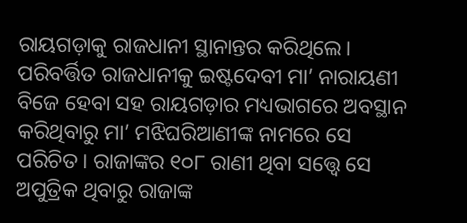ରାୟଗଡ଼ାକୁ ରାଜଧାନୀ ସ୍ଥାନାନ୍ତର କରିଥିଲେ। ପରିବର୍ତ୍ତିତ ରାଜଧାନୀକୁ ଇଷ୍ଟଦେବୀ ମା’ ନାରାୟଣୀ ବିଜେ ହେବା ସହ ରାୟଗଡ଼ାର ମଧ୍ୟଭାଗରେ ଅବସ୍ଥାନ କରିଥିବାରୁ ମା’ ମଝିଘରିଆଣୀଙ୍କ ନାମରେ ସେ ପରିଚିତ। ରାଜାଙ୍କର ୧୦୮ ରାଣୀ ଥିବା ସତ୍ତ୍ବେ ସେ ଅପୁତ୍ରିକ ଥିବାରୁ ରାଜାଙ୍କ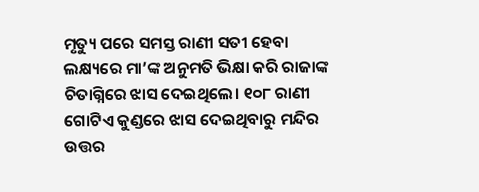ମୃତ୍ୟୁ ପରେ ସମସ୍ତ ରାଣୀ ସତୀ ହେବା ଲକ୍ଷ୍ୟରେ ମା’ଙ୍କ ଅନୁମତି ଭିକ୍ଷା କରି ରାଜାଙ୍କ ଚିତାଗ୍ନିରେ ଝାସ ଦେଇଥିଲେ। ୧୦୮ ରାଣୀ ଗୋଟିଏ କୁଣ୍ଡରେ ଝାସ ଦେଇଥିବାରୁ ମନ୍ଦିର ଉତ୍ତର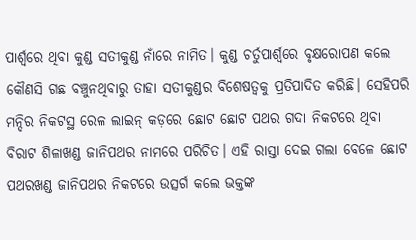ପାର୍ଶ୍ୱରେ ଥିବା କୁଣ୍ଡ ସତୀକୁଣ୍ଡ ନାଁରେ ନାମିତ। କୁଣ୍ଡ ଚର୍ତୁପାର୍ଶ୍ୱରେ ବୃକ୍ଷରୋପଣ କଲେ କୌଣସି ଗଛ ବଞ୍ଚୁନଥିବାରୁ ତାହା ସତୀକୁଣ୍ଡର ବିଶେଷତ୍ବକୁ ପ୍ରତିପାଦିତ କରିଛି। ସେହିପରି ମନ୍ଦିର ନିକଟସ୍ଥ ରେଳ ଲାଇନ୍‌ କଡ଼ରେ ଛୋଟ ଛୋଟ ପଥର ଗଦା ନିକଟରେ ଥିବା ବିରାଟ ଶିଳାଖଣ୍ଡ ଜାନିପଥର ନାମରେ ପରିଚିତ। ଏହି ରାସ୍ତା ଦେଇ ଗଲା ବେଳେ ଛୋଟ ପଥରଖଣ୍ଡ ଜାନିପଥର ନିକଟରେ ଉତ୍ସର୍ଗ କଲେ ଭକ୍ତଙ୍କ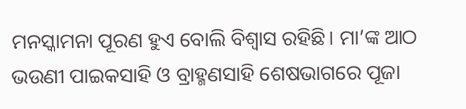ମନସ୍କାମନା ପୂରଣ ହୁଏ ବୋଲି ବିଶ୍ୱାସ ରହିଛି। ମା’ଙ୍କ ଆଠ ଭଉଣୀ ପାଇକସାହି ଓ ବ୍ରାହ୍ମଣସାହି ଶେଷଭାଗରେ ପୂଜା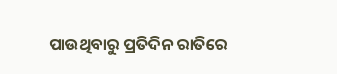ପାଉଥିବାରୁ ପ୍ରତିଦିନ ରାତିରେ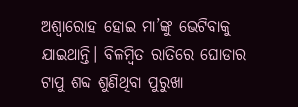ଅଶ୍ୱାରୋହ ହୋଇ ମା’ଙ୍କୁ ଭେଟିବାକୁ ଯାଇଥାନ୍ତି। ବିଳମ୍ବିତ ରାତିରେ ଘୋଡାର ଟାପୁ ଶବ୍ଦ ଶୁଣିଥିବା ପୁରୁଖା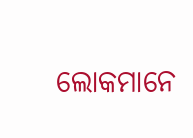ଲୋକମାନେ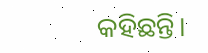କହିଛନ୍ତି।